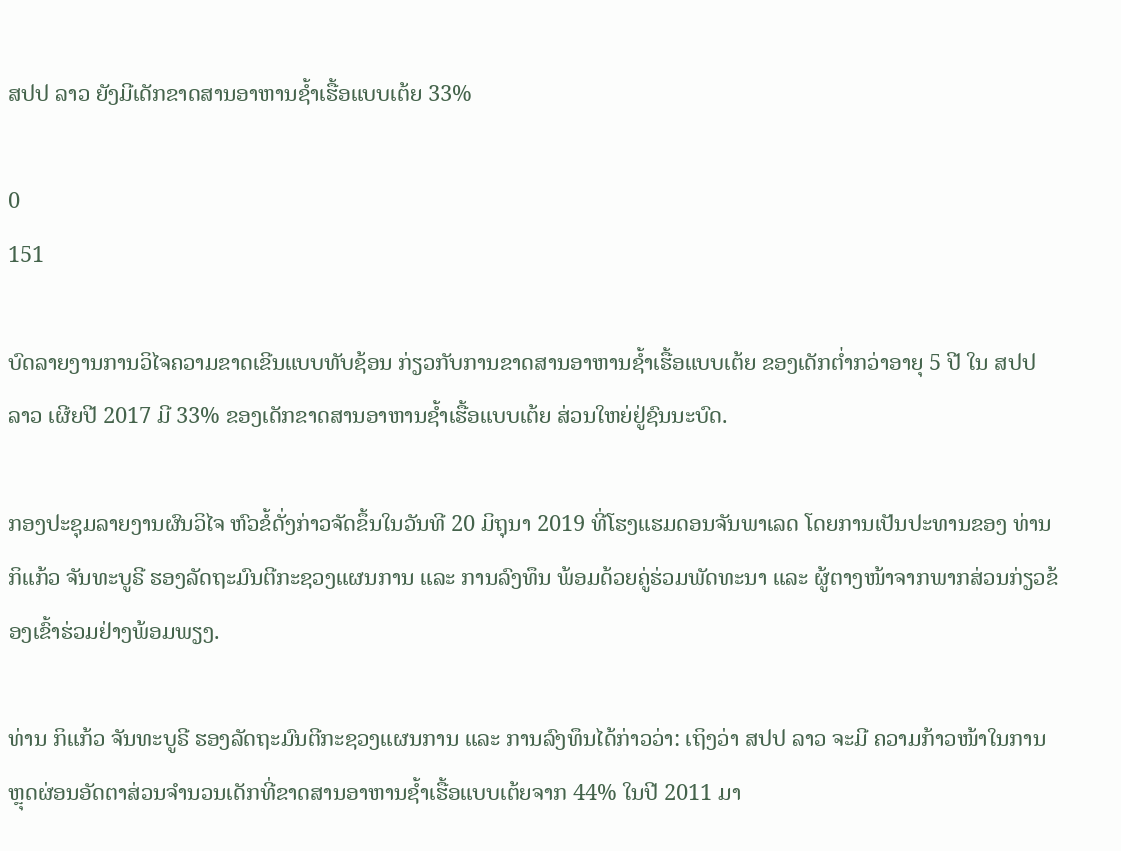ສປປ ລາວ ຍັງມີເດັກຂາດສານອາຫານຊໍ້າເຮື້ອແບບເຕ້ຍ 33%

0
151

ບົດລາຍງານການວິໄຈຄວາມຂາດເຂີນແບບທັບຊ້ອນ ກ່ຽວກັບການຂາດສານອາຫານຊໍ້າເຮື້ອແບບເຕ້ຍ ຂອງເດັກຕໍ່າກວ່າອາຍຸ 5 ປີ ໃນ ສປປ ລາວ ເຜີຍປີ 2017 ມີ 33% ຂອງເດັກຂາດສານອາຫານຊໍ້າເຮື້ອແບບເຕ້ຍ ສ່ວນໃຫຍ່ຢູ່ຊົນນະບົດ.

ກອງປະຊຸມລາຍງານຜົນວິໄຈ ຫົວຂໍ້ດັ່ງກ່າວຈັດຂຶ້ນໃນວັນທີ 20 ມິຖຸນາ 2019 ທີ່ໂຮງແຮມດອນຈັນພາເລດ ໂດຍການເປັນປະທານຂອງ ທ່ານ ກິແກ້ວ ຈັນທະບູຣີ ຮອງລັດຖະມົນຕີກະຊວງແຜນການ ແລະ ການລົງທຶນ ພ້ອມດ້ວຍຄູ່ຮ່ວມພັດທະນາ ແລະ ຜູ້ຕາງໜ້າຈາກພາກສ່ວນກ່ຽວຂ້ອງເຂົ້າຮ່ວມຢ່າງພ້ອມພຽງ.

ທ່ານ ກິແກ້ວ ຈັນທະບູຣີ ຮອງລັດຖະມົນຕີກະຊວງແຜນການ ແລະ ການລົງທຶນໄດ້ກ່າວວ່າ: ເຖິງວ່າ ສປປ ລາວ ຈະມີ ຄວາມກ້າວໜ້າໃນການຫຼຸດຜ່ອນອັດຕາສ່ວນຈໍານວນເດັກທີ່ຂາດສານອາຫານຊໍ້າເຮື້ອແບບເຕ້ຍຈາກ 44% ໃນປີ 2011 ມາ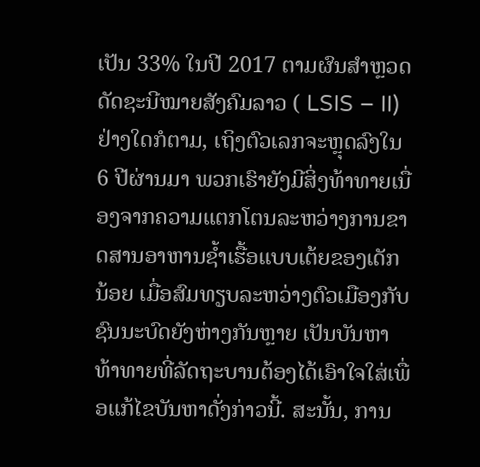ເປັນ 33% ໃນປີ 2017 ຕາມຜົນສໍາຫຼວດດັດຊະນີໝາຍສັງຄົມລາວ ( LSIS – II)  ຢ່າງໃດກໍຕາມ, ເຖິງຕົວເລກຈະຫຼຸດລົງໃນ 6 ປີຜ່ານມາ ພວກເຮົາຍັງມີສິ່ງທ້າທາຍເນື່ອງຈາກຄວາມແຕກໂຕນລະຫວ່າງການຂາດສານອາຫານຊໍ້າເຮື້ອແບບເຕ້ຍຂອງເດັກນ້ອຍ ເມື່ອສົມທຽບລະຫວ່າງຕົວເມືອງກັບຊົນນະບົດຍັງຫ່າງກັນຫຼາຍ ເປັນບັນຫາທ້າທາຍທີ່ລັດຖະບານຕ້ອງໄດ້ເອົາໃຈໃສ່ເພື່ອແກ້ໄຂບັນຫາດັ່ງກ່າວນີ້. ສະນັ້ນ, ການ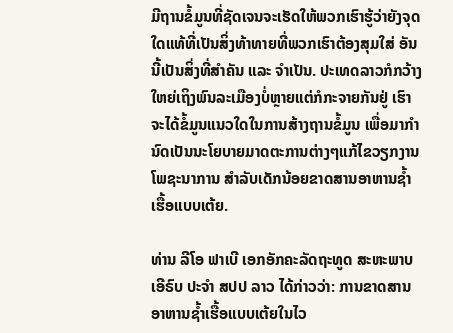ມີຖານຂໍ້ມູນທີ່ຊັດເຈນຈະເຮັດໃຫ້ພວກເຮົາຮູ້ວ່າຍັງຈຸດໃດແທ້ທີ່ເປັນສິ່ງທ້າທາຍທີ່ພວກເຮົາຕ້ອງສຸມໃສ່ ອັນນີ້ເປັນສິ່ງທີ່ສໍາຄັນ ແລະ ຈໍາເປັນ. ປະເທດລາວກໍກວ້າງໃຫຍ່ເຖິງພົນລະເມືອງບໍ່ຫຼາຍແຕ່ກໍກະຈາຍກັນຢູ່ ເຮົາຈະໄດ້ຂໍ້ມູນແນວໃດໃນການສ້າງຖານຂໍ້ມູນ ເພື່ອມາກໍານົດເປັນນະໂຍບາຍມາດຕະການຕ່າງໆແກ້ໄຂວຽກງານໂພຊະນາການ ສໍາລັບເດັກນ້ອຍຂາດສານອາຫານຊໍ້າເຮື້ອແບບເຕ້ຍ.

ທ່ານ ລີໂອ ຟາເບີ ເອກອັກຄະລັດຖະທູດ ສະຫະພາບເອີຣົບ ປະຈໍາ ສປປ ລາວ ໄດ້ກ່າວວ່າ: ການຂາດສານອາຫານຊໍ້າເຮື້ອແບບເຕ້ຍໃນໄວ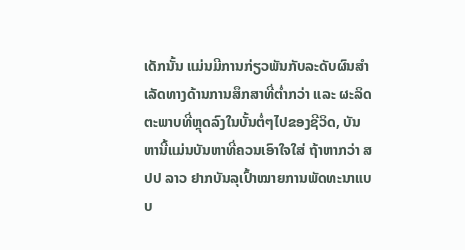ເດັກນັ້ນ ແມ່ນມີການກ່ຽວພັນກັບລະດັບຜົນສໍາເລັດທາງດ້ານການສຶກສາທີ່ຕໍ່າກວ່າ ແລະ ຜະລິດຕະພາບທີ່ຫຼຸດລົງໃນບັ້ນຕໍ່ໆໄປຂອງຊີວິດ, ບັນຫານີ້ແມ່ນບັນຫາທີ່ຄວນເອົາໃຈໃສ່ ຖ້າຫາກວ່າ ສປປ ລາວ ຢາກບັນລຸເປົ້າໝາຍການພັດທະນາແບບ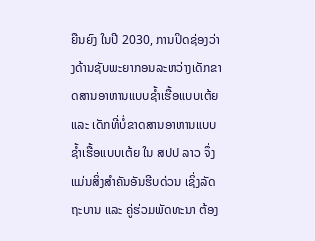ຍືນຍົງ ໃນປີ 2030, ການປິດຊ່ອງວ່າງດ້ານຊັບພະຍາກອນລະຫວ່າງເດັກຂາດສານອາຫານແບບຊໍ້າເຮື້ອແບບເຕ້ຍ ແລະ ເດັກທີ່ບໍ່ຂາດສານອາຫານແບບຊໍ້າເຮື້ອແບບເຕ້ຍ ໃນ ສປປ ລາວ ຈຶ່ງແມ່ນສິ່ງສໍາຄັນອັນຮີບດ່ວນ ເຊິ່ງລັດຖະບານ ແລະ ຄູ່ຮ່ວມພັດທະນາ ຕ້ອງ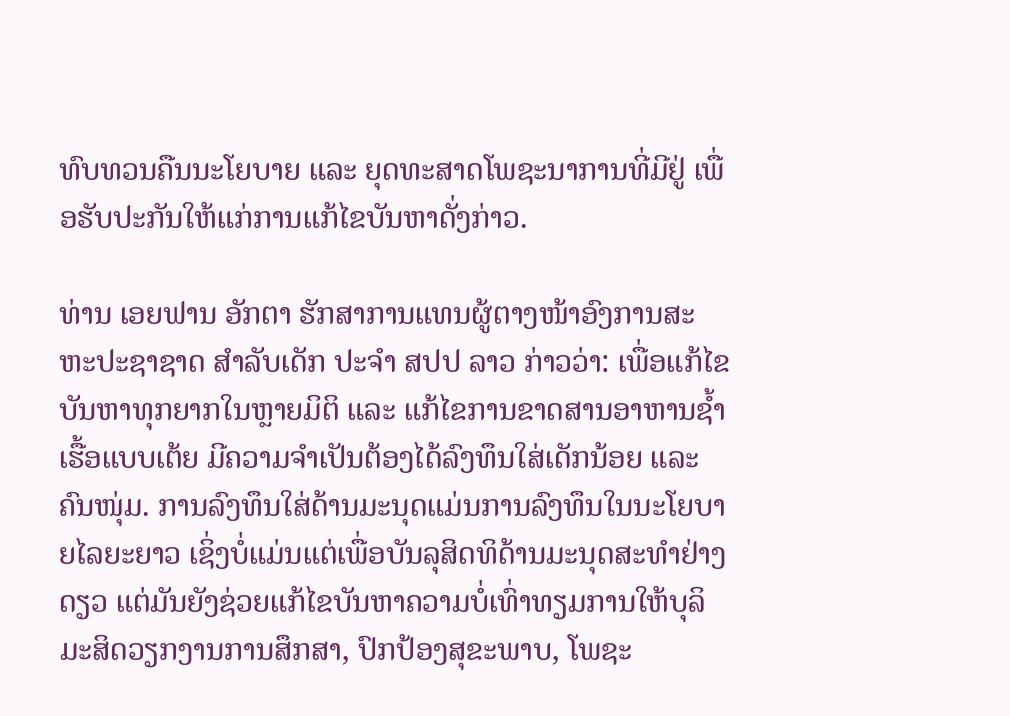ທົບທວນຄືນນະໂຍບາຍ ແລະ ຍຸດທະສາດໂພຊະນາການທີ່ມີຢູ່ ເພື່ອຮັບປະກັນໃຫ້ແກ່ການແກ້ໄຂບັນຫາດັ່ງກ່າວ.

ທ່ານ ເອຍຟານ ອັກຕາ ຮັກສາການແທນຜູ້ຕາງໜ້າອົງການສະຫະປະຊາຊາດ ສໍາລັບເດັກ ປະຈໍາ ສປປ ລາວ ກ່າວວ່າ: ເພື່ອແກ້ໄຂບັນຫາທຸກຍາກໃນຫຼາຍມິຕິ ແລະ ແກ້ໄຂການຂາດສານອາຫານຊໍ້າເຮື້ອແບບເຕ້ຍ ມີຄວາມຈໍາເປັນຕ້ອງໄດ້ລົງທຶນໃສ່ເດັກນ້ອຍ ແລະ ຄົນໜຸ່ມ. ການລົງທຶນໃສ່ດ້ານມະນຸດແມ່ນການລົງທຶນໃນນະໂຍບາຍໄລຍະຍາວ ເຊິ່ງບໍ່ແມ່ນແຕ່ເພື່ອບັນລຸສິດທິດ້ານມະນຸດສະທໍາຢ່າງດຽວ ແຕ່ມັນຍັງຊ່ວຍແກ້ໄຂບັນຫາຄວາມບໍ່ເທົ່າທຽມການໃຫ້ບຸລິມະສິດວຽກງານການສຶກສາ, ປົກປ້ອງສຸຂະພາບ, ໂພຊະ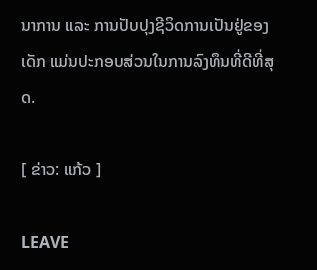ນາການ ແລະ ການປັບປຸງຊີວິດການເປັນຢູ່ຂອງເດັກ ແມ່ນປະກອບສ່ວນໃນການລົງທຶນທີ່ດີທີ່ສຸດ.

[ ຂ່າວ: ແກ້ວ ]

LEAVE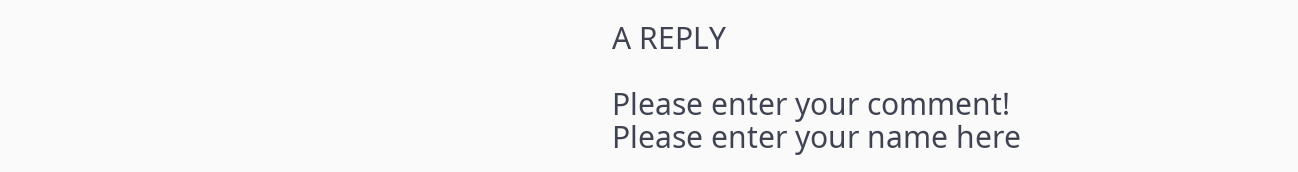A REPLY

Please enter your comment!
Please enter your name here